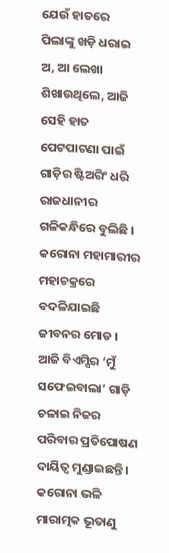ଯେଉଁ ହାତରେ ପିଲାଙ୍କୁ ଖଡ଼ି ଧରାଇ ଅ, ଆ ଲେଖା ଶିଖାଉଥିଲେ, ଆଜି ସେହି ହାତ ପେଟପାଟଣା ପାଇଁ ଗାଡ଼ିର ଷ୍ଟିଅରିଂ ଧରି ରାଜଧାନୀର ଗଳିକନ୍ଧିରେ ବୁଲିଛି । କରୋନା ମହାମାରୀର ମହାଚକ୍ରରେ ବଦଳିଯାଇଛି ଜୀବନର ମୋଡ । ଆଜି ବିଏମ୍ସିର ‘ମୁଁ ସଫେଇବାଲା’ ଗାଡ଼ି ଚଳାଇ ନିଜର ପରିବାର ପ୍ରତିପୋଷଣ ଦାୟିତ୍ୱ ମୁଣ୍ଡାଇଛନ୍ତି । କରୋନା ଭଳି ମାରାତ୍ମକ ଭୂତାଣୁ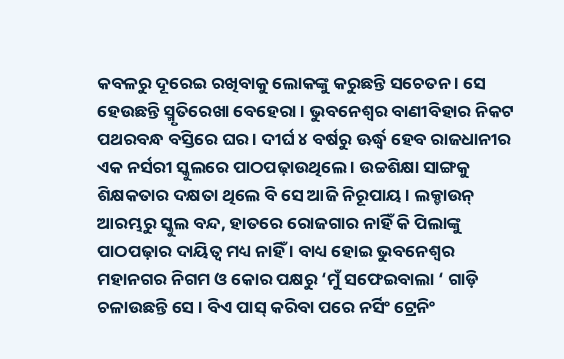କବଳରୁ ଦୂରେଇ ରଖିବାକୁ ଲୋକଙ୍କୁ କରୁଛନ୍ତି ସଚେତନ । ସେ ହେଉଛନ୍ତି ସ୍ମୃତିରେଖା ବେହେରା । ଭୁବନେଶ୍ୱର ବାଣୀବିହାର ନିକଟ ପଥରବନ୍ଧ ବସ୍ତିରେ ଘର । ଦୀର୍ଘ ୪ ବର୍ଷରୁ ଊର୍ଦ୍ଧ୍ୱ ହେବ ରାଜଧାନୀର ଏକ ନର୍ସରୀ ସ୍କୁଲରେ ପାଠପଢ଼ାଉଥିଲେ । ଉଚ୍ଚଶିକ୍ଷା ସାଙ୍ଗକୁ ଶିକ୍ଷକତାର ଦକ୍ଷତା ଥିଲେ ବି ସେ ଆଜି ନିରୂପାୟ । ଲକ୍ଡାଉନ୍ ଆରମ୍ଭରୁ ସ୍କୁଲ ବନ୍ଦ, ହାତରେ ରୋଜଗାର ନାହିଁ କି ପିଲାଙ୍କୁ ପାଠପଢ଼ାର ଦାୟିତ୍ୱ ମଧ୍ୟ ନାହିଁ । ବାଧ୍ୟ ହୋଇ ଭୁବନେଶ୍ୱର ମହାନଗର ନିଗମ ଓ କୋର ପକ୍ଷରୁ ‘ମୁଁ ସଫେଇବାଲା ‘ ଗାଡ଼ି ଚଳାଉଛନ୍ତି ସେ । ବିଏ ପାସ୍ କରିବା ପରେ ନର୍ସିଂ ଟ୍ରେନିଂ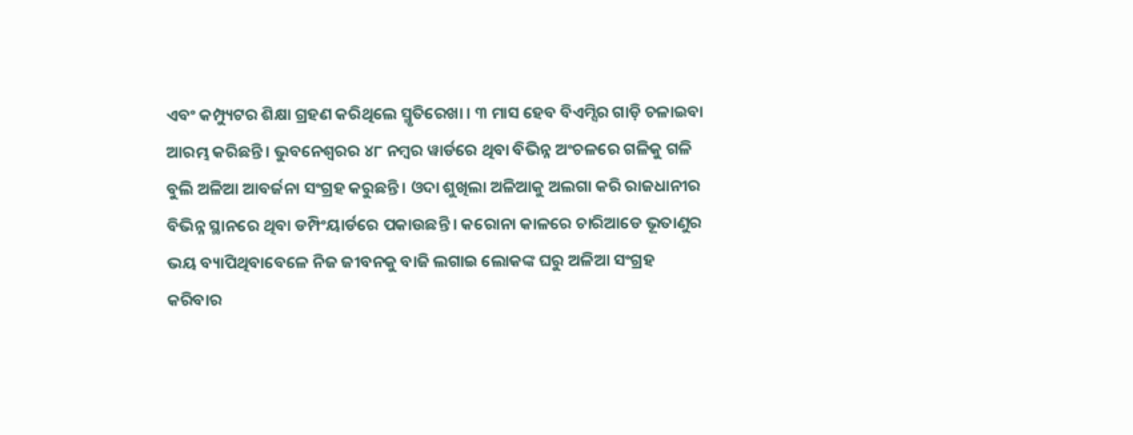ଏବଂ କମ୍ପ୍ୟୁଟର ଶିକ୍ଷା ଗ୍ରହଣ କରିଥିଲେ ସ୍ମୃତିରେଖା । ୩ ମାସ ହେବ ବିଏମ୍ସିର ଗାଡ଼ି ଚଳାଇବା ଆରମ୍ଭ କରିଛନ୍ତି । ଭୁବନେଶ୍ୱରର ୪୮ ନମ୍ବର ୱାର୍ଡରେ ଥିବା ବିଭିନ୍ନ ଅଂଚଳରେ ଗଳିକୁ ଗଳି ବୁଲି ଅଳିଆ ଆବର୍ଜନା ସଂଗ୍ରହ କରୁଛନ୍ତି । ଓଦା ଶୁଖିଲା ଅଳିଆକୁ ଅଲଗା କରି ରାଜଧାନୀର ବିଭିନ୍ନ ସ୍ଥାନରେ ଥିବା ଡମ୍ପିଂୟାର୍ଡରେ ପକାଉଛନ୍ତି । କରୋନା କାଳରେ ଚାରିଆଡେ ଭୂତାଣୁର ଭୟ ବ୍ୟାପିଥିବାବେଳେ ନିଜ ଜୀବନକୁ ବାଜି ଲଗାଇ ଲୋକଙ୍କ ଘରୁ ଅଳିଆ ସଂଗ୍ରହ କରିବାର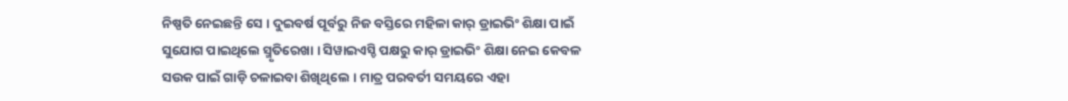ନିଷ୍ପତି ନେଇଛନ୍ତି ସେ । ଦୁଇବର୍ଷ ପୂର୍ବରୁ ନିଜ ବସ୍ତିରେ ମହିଳା କାର୍ ଡ୍ରାଇଭିଂ ଶିକ୍ଷା ପାଇଁ ସୁଯୋଗ ପାଇଥିଲେ ସ୍ମୃତିରେଖା । ସିୱାଇଏସ୍ଡି ପକ୍ଷରୁ କାର୍ ଡ୍ରାଇଭିଂ ଶିକ୍ଷା ନେଇ କେବଳ ସଉକ ପାଇଁ ଗାଡ଼ି ଚଳାଇବା ଶିଖିଥିଲେ । ମାତ୍ର ପରବର୍ତୀ ସମୟରେ ଏହା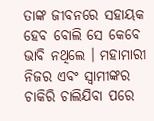ତାଙ୍କ ଜୀବନରେ ସହାୟକ ହେବ ବୋଲି ସେ କେବେ ଭାବି ନଥିଲେ । ମହାମାରୀ ନିଜର ଏବଂ ସ୍ୱାମୀଙ୍କର ଚାକିରି ଚାଲିଯିବା ପରେ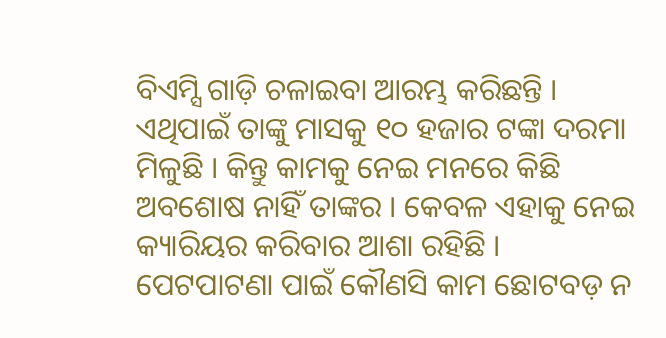ବିଏମ୍ସି ଗାଡ଼ି ଚଳାଇବା ଆରମ୍ଭ କରିଛନ୍ତି । ଏଥିପାଇଁ ତାଙ୍କୁ ମାସକୁ ୧୦ ହଜାର ଟଙ୍କା ଦରମା ମିଳୁଛି । କିନ୍ତୁ କାମକୁ ନେଇ ମନରେ କିଛି ଅବଶୋଷ ନାହିଁ ତାଙ୍କର । କେବଳ ଏହାକୁ ନେଇ କ୍ୟାରିୟର କରିବାର ଆଶା ରହିଛି । ପେଟପାଟଣା ପାଇଁ କୌଣସି କାମ ଛୋଟବଡ଼ ନ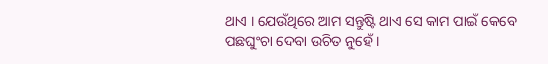ଥାଏ । ଯେଉଁଥିରେ ଆମ ସନ୍ତୁଷ୍ଟି ଥାଏ ସେ କାମ ପାଇଁ କେବେ ପଛଘୁଂଚା ଦେବା ଉଚିତ ନୁହେଁ ।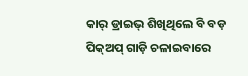କାର୍ ଡ୍ରାଇଭ୍ ଶିଖିଥିଲେ ବି ବଡ଼ ପିକ୍ଅପ୍ ଗାଡ଼ି ଚଳାଇବାରେ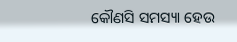କୌଣସି ସମସ୍ୟା ହେଉ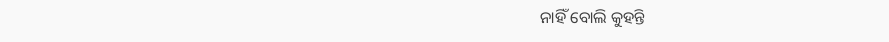ନାହିଁ ବୋଲି କୁହନ୍ତି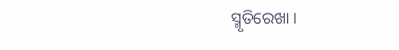ସ୍ମୃତିରେଖା ।